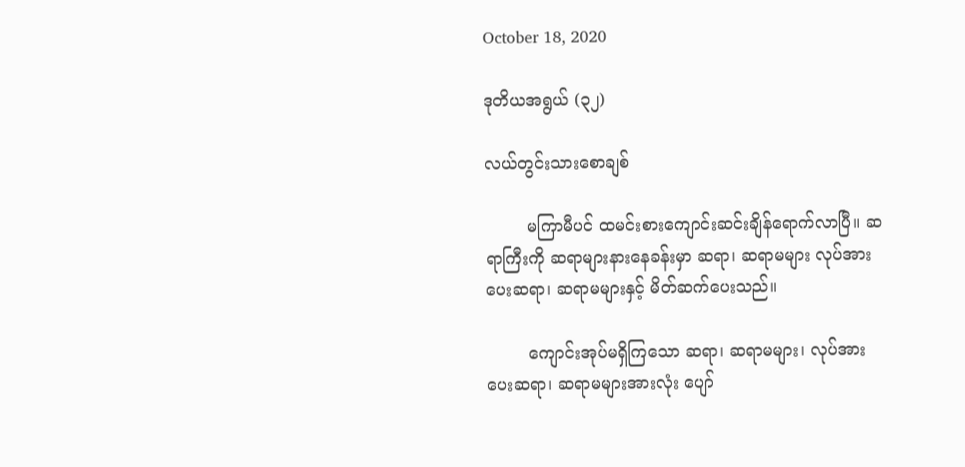October 18, 2020

ဒုတိယအရွယ် (၃၂)

လယ်တွင်းသားစောချစ်

        မကြာမီပင် ထမင်းစားကျောင်းဆင်းချိန်ရောက်လာပြီ။ ဆရာကြီးကို ဆရာများနားနေခန်းမှာ ဆရာ၊ ဆရာမများ လုပ်အားပေးဆရာ၊ ဆရာမများနှင့် မိတ်ဆက်ပေးသည်။

        ကျောင်းအုပ်မရှိကြသော ဆရာ၊ ဆရာမများ၊ လုပ်အားပေးဆရာ၊ ဆရာမများအားလုံး ပျော်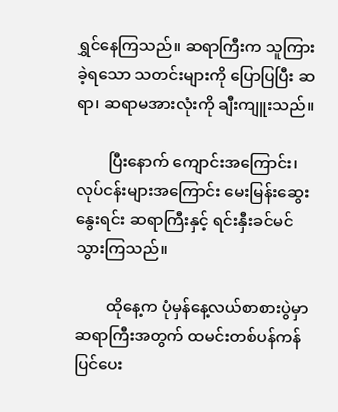ရွှင်နေကြသည်။ ဆရာကြီးက သူကြားခဲ့ရသော သတင်းများကို ပြောပြပြီး ဆရာ၊ ဆရာမအားလုံးကို ချီးကျူးသည်။

        ပြီးနောက် ကျောင်းအကြောင်း၊ လုပ်ငန်းများအကြောင်း မေးမြန်းဆွေးနွေးရင်း ဆရာကြီးနှင့် ရင်းနှီးခင်မင်သွားကြသည်။

        ထိုနေ့က ပုံမှန်နေ့လယ်စာစားပွဲမှာ ဆရာကြီးအတွက် ထမင်းတစ်ပန်ကန် ပြင်ပေး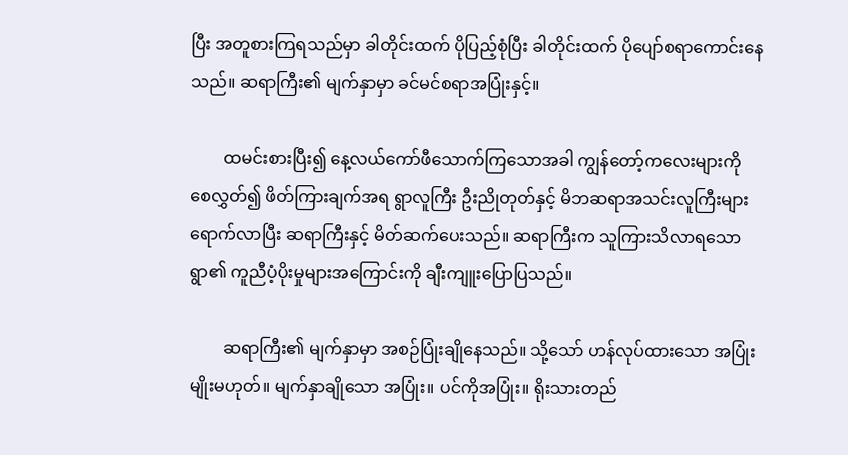ပြီး အတူစားကြရသည်မှာ ခါတိုင်းထက် ပိုပြည့်စုံပြီး ခါတိုင်းထက် ပိုပျော်စရာကောင်းနေသည်။ ဆရာကြီး၏ မျက်နှာမှာ ခင်မင်စရာအပြုံးနှင့်။

        ထမင်းစားပြီး၍ နေ့လယ်ကော်ဖီသောက်ကြသောအခါ ကျွန်တော့်ကလေးများကို စေလွှတ်၍ ဖိတ်ကြားချက်အရ ရွာလူကြီး ဦးညိုတုတ်နှင့် မိဘဆရာအသင်းလူကြီးများရောက်လာပြီး ဆရာကြီးနှင့် မိတ်ဆက်ပေးသည်။ ဆရာကြီးက သူကြားသိလာရသော ရွာ၏ ကူညီပံ့ပိုးမှုများအကြောင်းကို ချီးကျူးပြောပြသည်။

        ဆရာကြီး၏ မျက်နှာမှာ အစဉ်ပြုံးချိုနေသည်။ သို့သော် ဟန်လုပ်ထားသော အပြုံးမျိုးမဟုတ်။ မျက်နှာချိုသော အပြုံး။ ပင်ကိုအပြုံး။ ရိုးသားတည်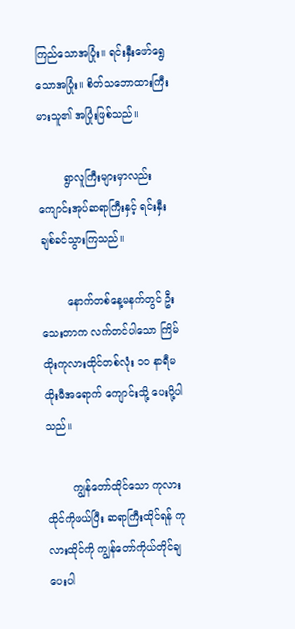ကြည်သောအပြုံး။ ရင်းနှီးဖော်ရွေသောအပြုံး။ စိတ်သဘောထားကြီးမားသူ၏ အပြုံးဖြစ်သည်။

        ရွာလူကြီးများမှာလည်း ကျောင်းအုပ်ဆရာကြီးနှင့် ရင်းနှီးချစ်ခင်သွားကြသည်။

        နောက်တစ်နေ့မနက်တွင် ဦးသေးတာက လက်တင်ပါသော ကြိမ်ထိုးကုလားထိုင်တစ်လုံး ၁ဝ နာရီမထိုးမီအရောက် ကျောင်းသို့ ပေးပို့ပါသည်။

        ကျွန်တော်ထိုင်သော ကုလားထိုင်ကိုဖယ်ပြီး ဆရာကြီးထိုင်ရန် ကုလားထိုင်ကို ကျွန်တော်ကိုယ်တိုင်ချပေးပါ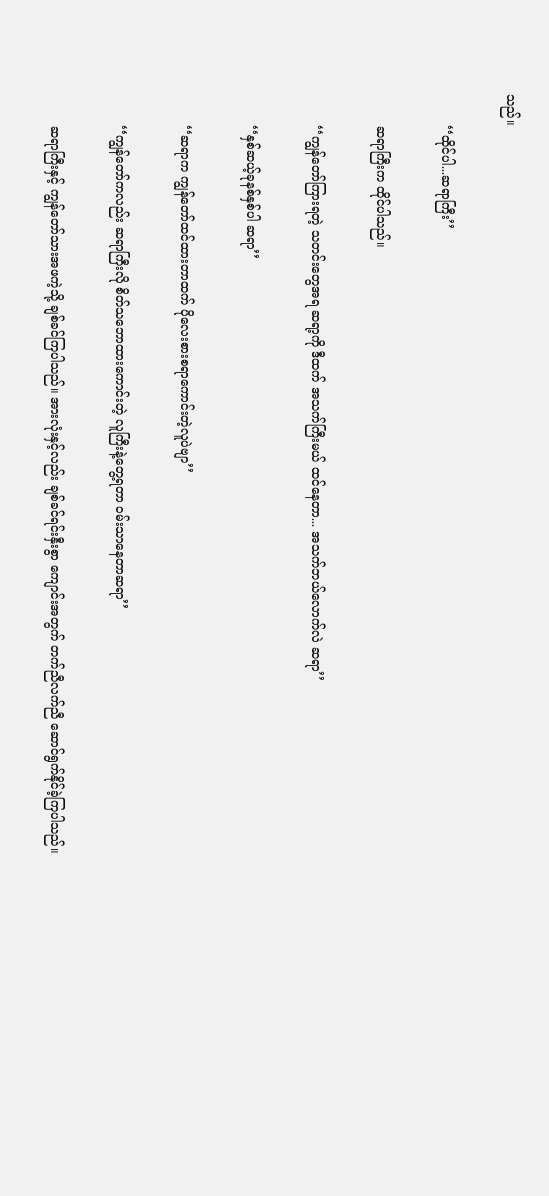သည်။

        ‘‘ထိုင်ပါ...ဆရာကြီး’’

        ဆရာကြီးက ထိုင်ပါသည်။

        ‘‘ကျွန်တော်ကြားရတဲ့ သတင်းတွေအရ ဆရာ့ကို ဒီထက် အသက်ကြီးမယ် ထင်နေတာ... အသက်ဘယ်လောက်လဲ ဆရာ’’

        ‘‘နှစ်ဆယ့်ခုနစ်နှစ်ပါ ဆရာ’’

        ‘‘ဆရာက ကျွန်တော်ထင်ထားတာထက် ပိုလေးစားစရာကောင်းတဲ့လူပဲဗျာ’’

        ‘‘ကျွန်တော်ကလည်း ဆရာကြီးလို စိတ်သဘောထားကောင်းတဲ့ လူကြီးနဲ့တွေ့ရတာ ဝမ်းသာနေတာဆရာ’’

        ဆရာကြီးနှင့် ကျွန်တော်သားအဖကဲ့သို့ ချစ်ခင်ကြပါသည်။ အားလုံးနှင့်လည်း ချစ်ခင်ရင်းနှီးစွာ ကျောင်းအတွက် တက်ညီလက်ညီ ဆောင်ရွက်နိုင်ခဲ့ကြပါသည်။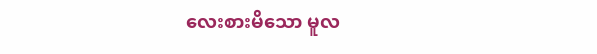လေးစားမိသော မူလ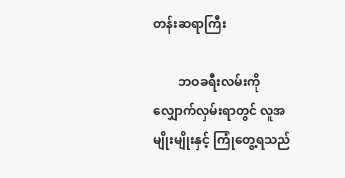တန်းဆရာကြီး

        ဘဝခရီးလမ်းကို လျှောက်လှမ်းရာတွင် လူအမျိုးမျိုးနှင့် ကြုံတွေ့ရသည်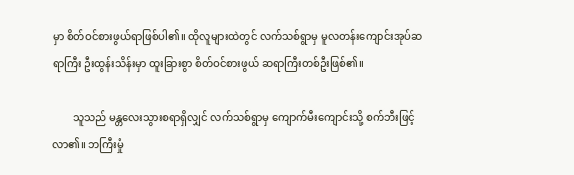မှာ စိတ်ဝင်စားဖွယ်ရာဖြစ်ပါ၏။ ထိုလူများထဲတွင် လက်သစ်ရွာမှ မူလတန်းကျောင်းအုပ်ဆရာကြီး ဦးထွန်းသိန်းမှာ ထူးခြားစွာ စိတ်ဝင်စားဖွယ် ဆရာကြီးတစ်ဦးဖြစ်၏။

        သူသည် မန္တလေးသွားစရာရှိလျှင် လက်သစ်ရွာမှ ကျောက်မီးကျောင်းသို့ စက်ဘီးဖြင့်လာ၏။ ဘကြီးမှုံ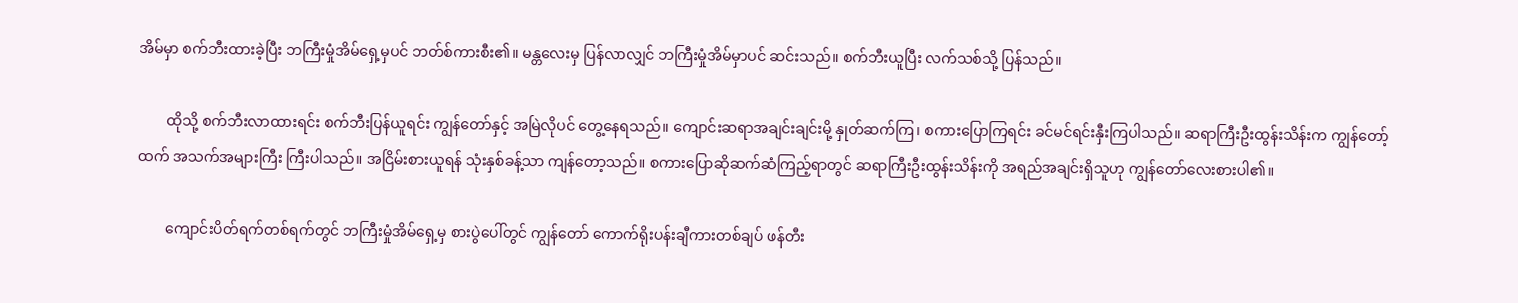အိမ်မှာ စက်ဘီးထားခဲ့ပြီး ဘကြီးမှုံအိမ်ရှေ့မှပင် ဘတ်စ်ကားစီး၏။ မန္တလေးမှ ပြန်လာလျှင် ဘကြီးမှုံအိမ်မှာပင် ဆင်းသည်။ စက်ဘီးယူပြီး လက်သစ်သို့ ပြန်သည်။

        ထိုသို့ စက်ဘီးလာထားရင်း စက်ဘီးပြန်ယူရင်း ကျွန်တော်နှင့် အမြဲလိုပင် တွေ့နေရသည်။ ကျောင်းဆရာအချင်းချင်းမို့ နှုတ်ဆက်ကြ၊ စကားပြောကြရင်း ခင်မင်ရင်းနှီးကြပါသည်။ ဆရာကြီးဦးထွန်းသိန်းက ကျွန်တော့်ထက် အသက်အများကြီး ကြီးပါသည်။ အငြိမ်းစားယူရန် သုံးနှစ်ခန့်သာ ကျန်တော့သည်။ စကားပြောဆိုဆက်ဆံကြည့်ရာတွင် ဆရာကြီးဦးထွန်းသိန်းကို အရည်အချင်းရှိသူဟု ကျွန်တော်လေးစားပါ၏။

        ကျောင်းပိတ်ရက်တစ်ရက်တွင် ဘကြီးမှုံအိမ်ရှေ့မှ စားပွဲပေါ်တွင် ကျွန်တော် ကောက်ရိုးပန်းချီကားတစ်ချပ် ဖန်တီး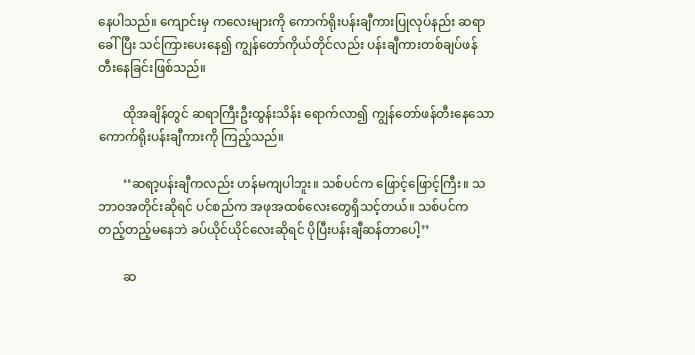နေပါသည်။ ကျောင်းမှ ကလေးများကို ကောက်ရိုးပန်းချီကားပြုလုပ်နည်း ဆရာခေါ်ပြီး သင်ကြားပေးနေ၍ ကျွန်တော်ကိုယ်တိုင်လည်း ပန်းချီကားတစ်ချပ်ဖန်တီးနေခြင်းဖြစ်သည်။

        ထိုအချိန်တွင် ဆရာကြီးဦးထွန်းသိန်း ရောက်လာ၍ ကျွန်တော်ဖန်တီးနေသော ကောက်ရိုးပန်းချီကားကို ကြည့်သည်။

        ‘‘ဆရာ့ပန်းချီကလည်း ဟန်မကျပါဘူး။ သစ်ပင်က ဖြောင့်ဖြောင့်ကြီး။ သဘာဝအတိုင်းဆိုရင် ပင်စည်က အဖုအထစ်လေးတွေရှိသင့်တယ်။ သစ်ပင်က တည့်တည့်မနေဘဲ ခပ်ယိုင်ယိုင်လေးဆိုရင် ပိုပြီးပန်းချီဆန်တာပေါ့’’

        ဆ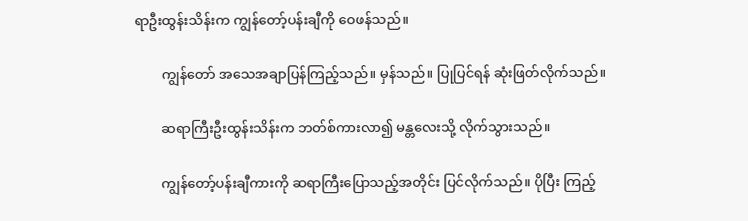ရာဦးထွန်းသိန်းက ကျွန်တော့်ပန်းချီကို ဝေဖန်သည်။

        ကျွန်တော် အသေအချာပြန်ကြည့်သည်။ မှန်သည်။ ပြုပြင်ရန် ဆုံးဖြတ်လိုက်သည်။

        ဆရာကြီးဦးထွန်းသိန်းက ဘတ်စ်ကားလာ၍ မန္တလေးသို့ လိုက်သွားသည်။

        ကျွန်တော့်ပန်းချီကားကို ဆရာကြီးပြောသည့်အတိုင်း ပြင်လိုက်သည်။ ပိုပြီး ကြည့်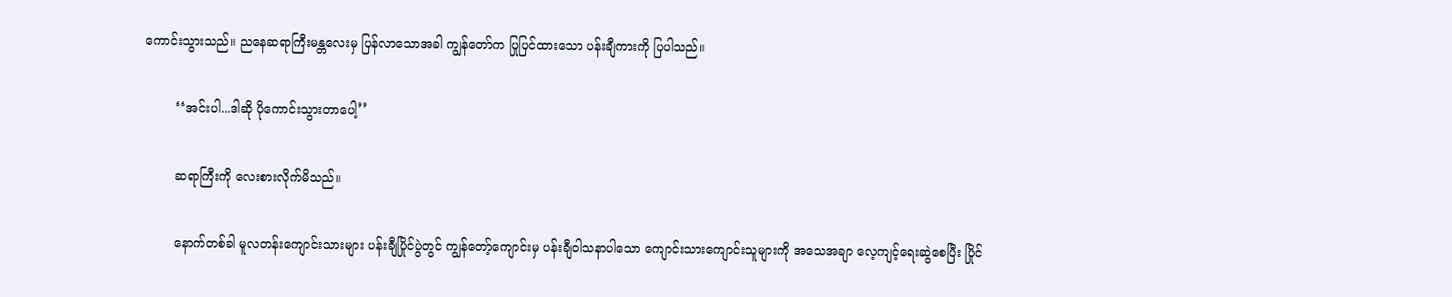ကောင်းသွားသည်။ ညနေဆရာကြီးမန္တလေးမှ ပြန်လာသောအခါ ကျွန်တော်က ပြုပြင်ထားသော ပန်းချီကားကို ပြပါသည်။

        ‘‘အင်းပါ...ဒါဆို ပိုကောင်းသွားတာပေါ့’’

        ဆရာကြီးကို လေးစားလိုက်မိသည်။

        နောက်တစ်ခါ မူလတန်းကျောင်းသားများ ပန်းချီပြိုင်ပွဲတွင် ကျွန်တော့်ကျောင်းမှ ပန်းချီဝါသနာပါသော ကျောင်းသားကျောင်းသူများကို အသေအချာ လေ့ကျင့်ရေးဆွဲစေပြီး ပြိုင်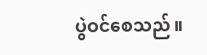ပွဲဝင်စေသည်။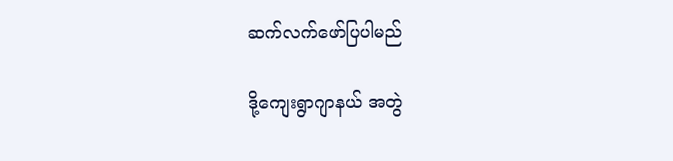ဆက်လက်ဖော်ပြပါမည်

ဒို့ကျေးရွာဂျာနယ် အတွဲ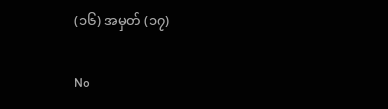(၁၆) အမှတ် (၁၇)

No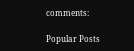comments:

Popular Posts